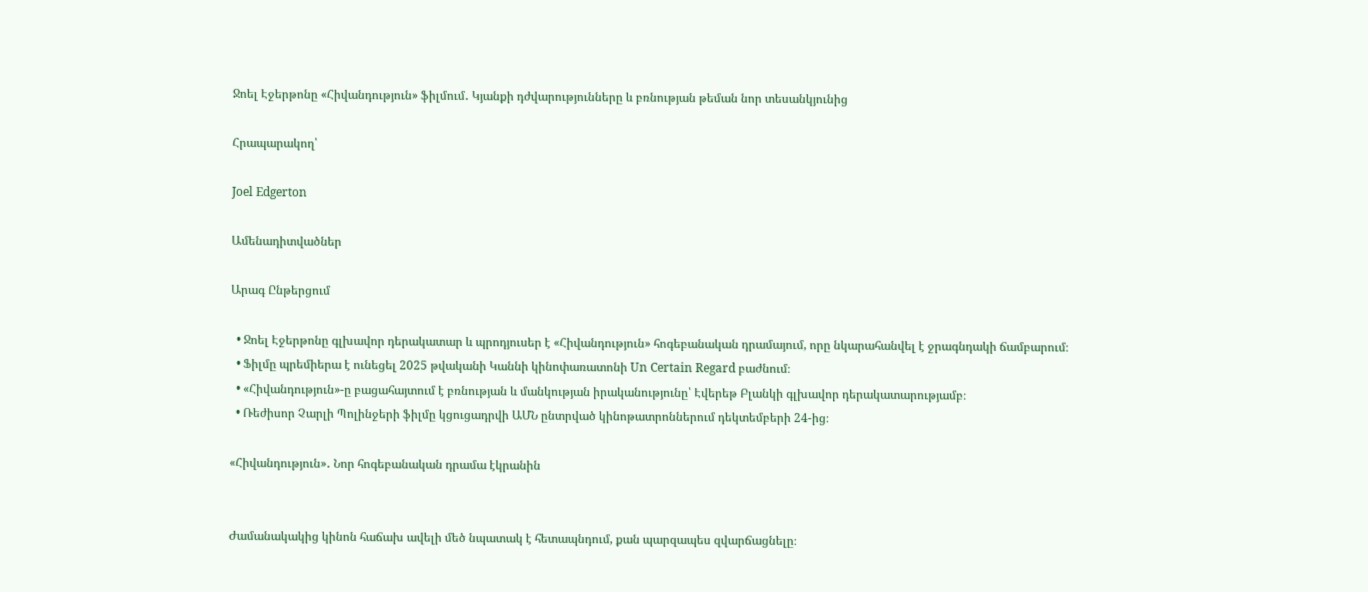Ջոել Էջերթոնը «Հիվանդություն» ֆիլմում․ Կյանքի դժվարությունները և բռնության թեման նոր տեսանկյունից

Հրապարակող՝

Joel Edgerton

Ամենադիտվածներ

Արագ Ընթերցում

  • Ջոել Էջերթոնը գլխավոր դերակատար և պրոդյուսեր է «Հիվանդություն» հոգեբանական դրամայում, որը նկարահանվել է ջրագնդակի ճամբարում։
  • Ֆիլմը պրեմիերա է ունեցել 2025 թվականի Կաննի կինոփառատոնի Un Certain Regard բաժնում։
  • «Հիվանդություն»-ը բացահայտում է բռնության և մանկության իրականությունը՝ Էվերեթ Բլանկի գլխավոր դերակատարությամբ։
  • Ռեժիսոր Չարլի Պոլինջերի ֆիլմը կցուցադրվի ԱՄՆ ընտրված կինոթատրոններում դեկտեմբերի 24-ից։

«Հիվանդություն»․ Նոր հոգեբանական դրամա էկրանին


Ժամանակակից կինոն հաճախ ավելի մեծ նպատակ է հետապնդում, քան պարզապես զվարճացնելը։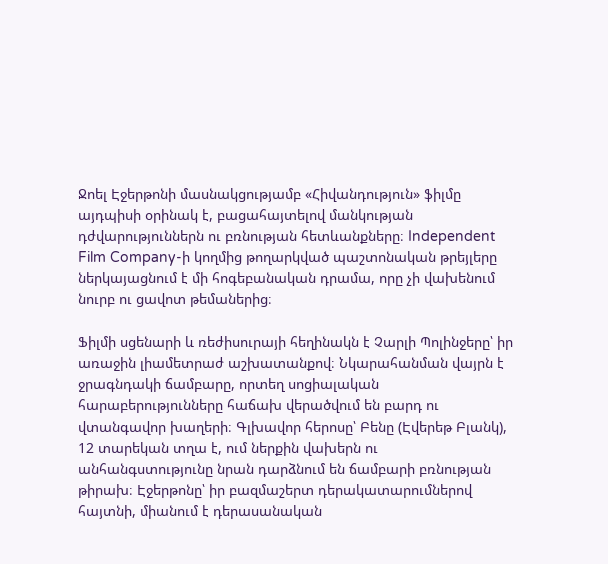Ջոել Էջերթոնի մասնակցությամբ «Հիվանդություն» ֆիլմը այդպիսի օրինակ է, բացահայտելով մանկության դժվարություններն ու բռնության հետևանքները։ Independent Film Company-ի կողմից թողարկված պաշտոնական թրեյլերը ներկայացնում է մի հոգեբանական դրամա, որը չի վախենում նուրբ ու ցավոտ թեմաներից։

Ֆիլմի սցենարի և ռեժիսուրայի հեղինակն է Չարլի Պոլինջերը՝ իր առաջին լիամետրաժ աշխատանքով։ Նկարահանման վայրն է ջրագնդակի ճամբարը, որտեղ սոցիալական հարաբերությունները հաճախ վերածվում են բարդ ու վտանգավոր խաղերի։ Գլխավոր հերոսը՝ Բենը (Էվերեթ Բլանկ), 12 տարեկան տղա է, ում ներքին վախերն ու անհանգստությունը նրան դարձնում են ճամբարի բռնության թիրախ։ Էջերթոնը՝ իր բազմաշերտ դերակատարումներով հայտնի, միանում է դերասանական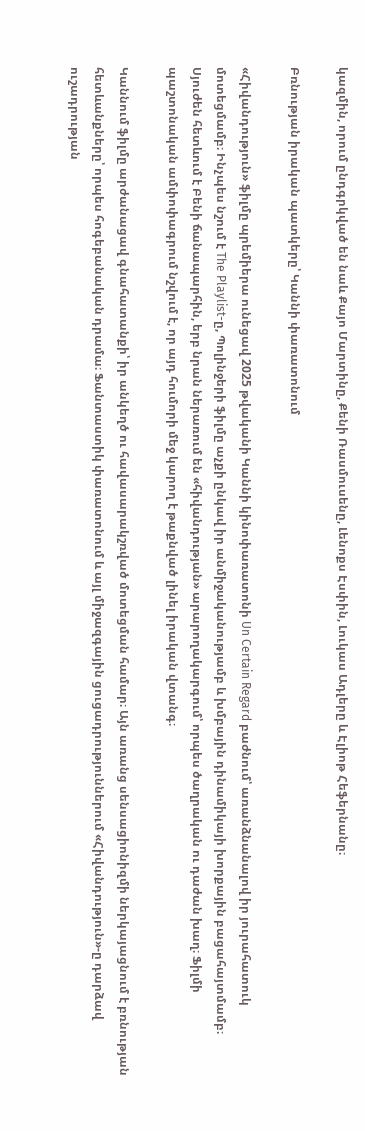կազմին, որում ընդգրկված են նաև Քայո Մարտինը, Քենի Ռասմուսենը, Լենոքս Էսփին, Լուկաս Ադլերը և Էլիոթ Հեֆերնանը։

Բռնության իրական պատկերը՝ Կաննի փառատոնում

«Հիվանդություն» ֆիլմը պրեմիերա ունեցավ 2025 թվականի Կաննի կինոփառատոնի Un Certain Regard բաժնում՝ առանձնանալով իր յուրահատուկ մոտեցմամբ։ Ինչպես նշում է The Playlist-ը, Պոլինջերի ֆիլմը աչքի ընկավ իր անմիջականությամբ և խմբային դինամիկայի խորքային բացահայտմամբ։ Սյուժեն հետևում է Բենի ճանապարհին, երբ նրան ներառում են «հիվանդության» արարողակարգում՝ որպես ծաղրական ու դաժան խաղ։ Ֆիլմի պաշտոնական ամփոփագրում նշվում է, որ այդ հումորի մեջ կարող է թաքնված լինել իրական վտանգ։

Կաննում ֆիլմը արժանացավ գնահատանքի՝ իր անկեղծ ու հավասարակշռված մոտեցման համար։ Այն առանց սենսացիոնիզմի ներկայացնում է բռնության հետևանքները՝ որպես հոգեբանական դրամա։ Ֆանտաստիկ փառատոնում և այլ միջազգային ցուցադրություններում «Հիվանդություն»-ը դարձավ ուշադրության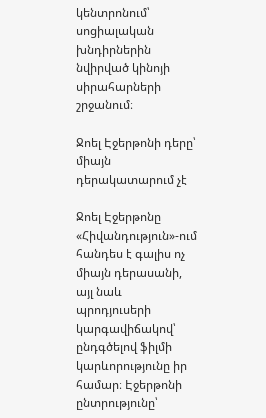կենտրոնում՝ սոցիալական խնդիրներին նվիրված կինոյի սիրահարների շրջանում։

Ջոել Էջերթոնի դերը՝ միայն դերակատարում չէ

Ջոել Էջերթոնը «Հիվանդություն»-ում հանդես է գալիս ոչ միայն դերասանի, այլ նաև պրոդյուսերի կարգավիճակով՝ ընդգծելով ֆիլմի կարևորությունը իր համար։ Էջերթոնի ընտրությունը՝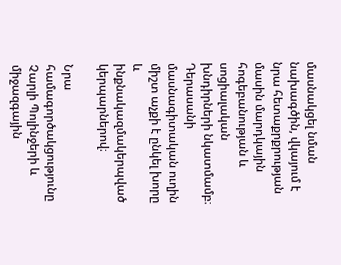մասնակցել նման նախագծին, վկայում է նրա հետաքրքրության մասին մարդկային հոգեբանության և սոցիալական խնդիրների նկատմամբ։ Դերասանի մասնագիտական ուղին միշտ աչքի է ընկել խորը և ինքնակազմակերպված կերպարներով։

Նրա համագործակցությունը Չարլի Պոլինջերի և միջազգային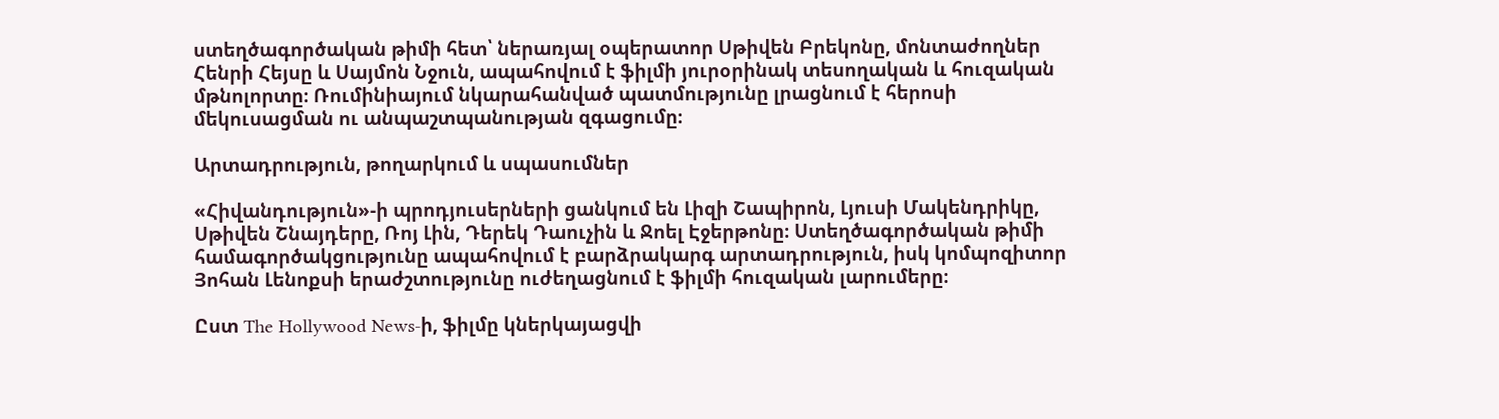ստեղծագործական թիմի հետ՝ ներառյալ օպերատոր Սթիվեն Բրեկոնը, մոնտաժողներ Հենրի Հեյսը և Սայմոն Նջուն, ապահովում է ֆիլմի յուրօրինակ տեսողական և հուզական մթնոլորտը։ Ռումինիայում նկարահանված պատմությունը լրացնում է հերոսի մեկուսացման ու անպաշտպանության զգացումը։

Արտադրություն, թողարկում և սպասումներ

«Հիվանդություն»-ի պրոդյուսերների ցանկում են Լիզի Շապիրոն, Լյուսի Մակենդրիկը, Սթիվեն Շնայդերը, Ռոյ Լին, Դերեկ Դաուչին և Ջոել Էջերթոնը։ Ստեղծագործական թիմի համագործակցությունը ապահովում է բարձրակարգ արտադրություն, իսկ կոմպոզիտոր Յոհան Լենոքսի երաժշտությունը ուժեղացնում է ֆիլմի հուզական լարումերը։

Ըստ The Hollywood News-ի, ֆիլմը կներկայացվի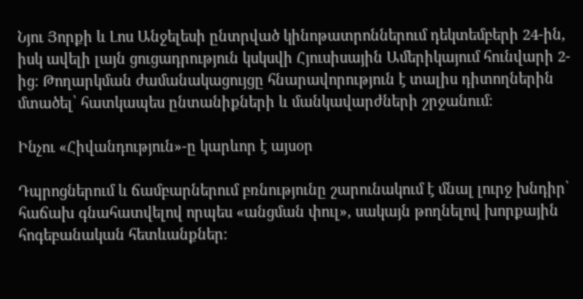Նյու Յորքի և Լոս Անջելեսի ընտրված կինոթատրոններում դեկտեմբերի 24-ին, իսկ ավելի լայն ցուցադրություն կսկսվի Հյուսիսային Ամերիկայում հունվարի 2-ից։ Թողարկման ժամանակացույցը հնարավորություն է տալիս դիտողներին մտածել՝ հատկապես ընտանիքների և մանկավարժների շրջանում։

Ինչու «Հիվանդություն»-ը կարևոր է այսօր

Դպրոցներում և ճամբարներում բռնությունը շարունակում է մնալ լուրջ խնդիր՝ հաճախ գնահատվելով որպես «անցման փուլ», սակայն թողնելով խորքային հոգեբանական հետևանքներ։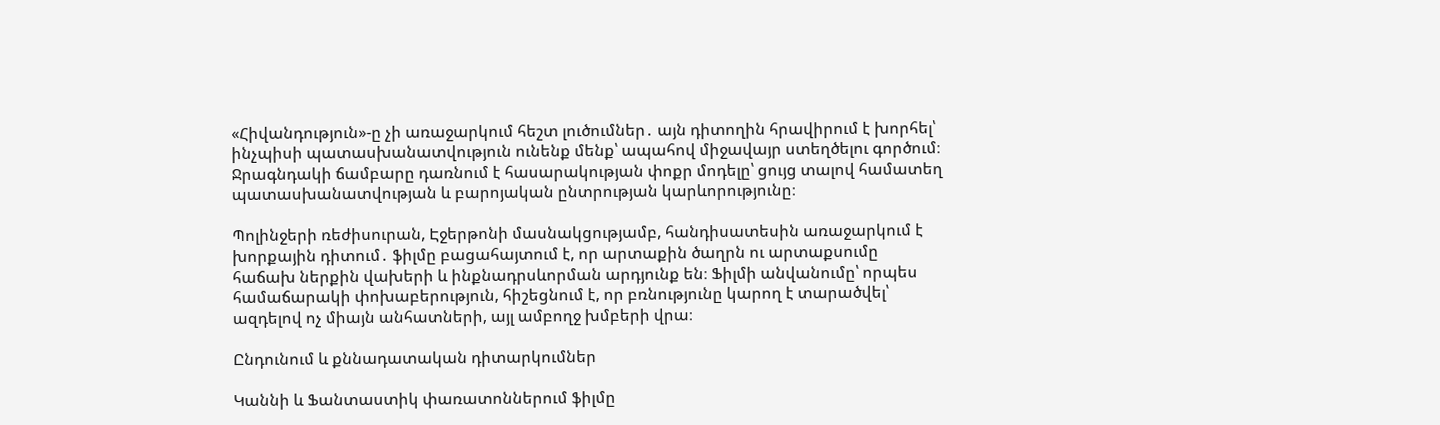«Հիվանդություն»-ը չի առաջարկում հեշտ լուծումներ․ այն դիտողին հրավիրում է խորհել՝ ինչպիսի պատասխանատվություն ունենք մենք՝ ապահով միջավայր ստեղծելու գործում։ Ջրագնդակի ճամբարը դառնում է հասարակության փոքր մոդելը՝ ցույց տալով համատեղ պատասխանատվության և բարոյական ընտրության կարևորությունը։

Պոլինջերի ռեժիսուրան, Էջերթոնի մասնակցությամբ, հանդիսատեսին առաջարկում է խորքային դիտում․ ֆիլմը բացահայտում է, որ արտաքին ծաղրն ու արտաքսումը հաճախ ներքին վախերի և ինքնադրսևորման արդյունք են։ Ֆիլմի անվանումը՝ որպես համաճարակի փոխաբերություն, հիշեցնում է, որ բռնությունը կարող է տարածվել՝ ազդելով ոչ միայն անհատների, այլ ամբողջ խմբերի վրա։

Ընդունում և քննադատական դիտարկումներ

Կաննի և Ֆանտաստիկ փառատոններում ֆիլմը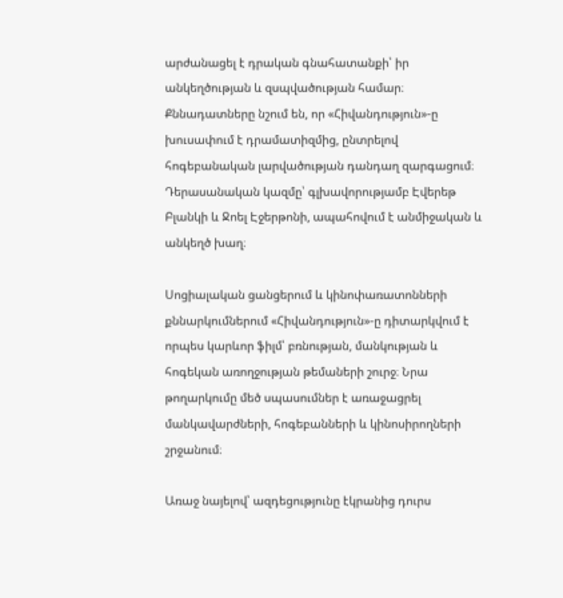արժանացել է դրական գնահատանքի՝ իր անկեղծության և զսպվածության համար։ Քննադատները նշում են, որ «Հիվանդություն»-ը խուսափում է դրամատիզմից, ընտրելով հոգեբանական լարվածության դանդաղ զարգացում։ Դերասանական կազմը՝ գլխավորությամբ Էվերեթ Բլանկի և Ջոել Էջերթոնի, ապահովում է անմիջական և անկեղծ խաղ։

Սոցիալական ցանցերում և կինոփառատոնների քննարկումներում «Հիվանդություն»-ը դիտարկվում է որպես կարևոր ֆիլմ՝ բռնության, մանկության և հոգեկան առողջության թեմաների շուրջ։ Նրա թողարկումը մեծ սպասումներ է առաջացրել մանկավարժների, հոգեբանների և կինոսիրողների շրջանում։

Առաջ նայելով՝ ազդեցությունը էկրանից դուրս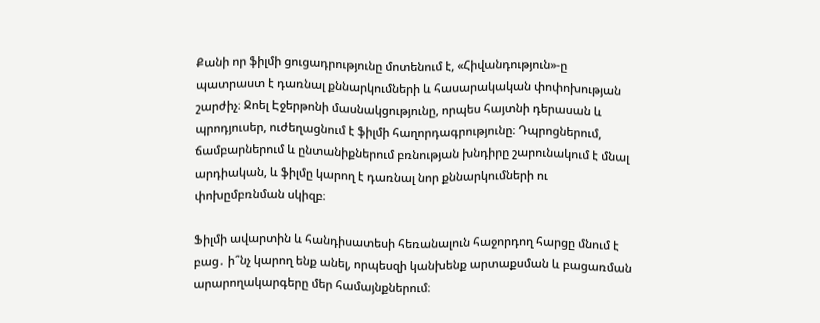Քանի որ ֆիլմի ցուցադրությունը մոտենում է, «Հիվանդություն»-ը պատրաստ է դառնալ քննարկումների և հասարակական փոփոխության շարժիչ։ Ջոել Էջերթոնի մասնակցությունը, որպես հայտնի դերասան և պրոդյուսեր, ուժեղացնում է ֆիլմի հաղորդագրությունը։ Դպրոցներում, ճամբարներում և ընտանիքներում բռնության խնդիրը շարունակում է մնալ արդիական, և ֆիլմը կարող է դառնալ նոր քննարկումների ու փոխըմբռնման սկիզբ։

Ֆիլմի ավարտին և հանդիսատեսի հեռանալուն հաջորդող հարցը մնում է բաց․ ի՞նչ կարող ենք անել, որպեսզի կանխենք արտաքսման և բացառման արարողակարգերը մեր համայնքներում։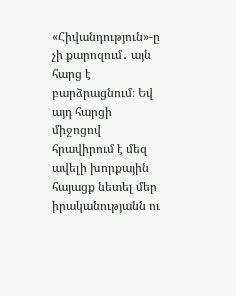«Հիվանդություն»-ը չի քարոզում․ այն հարց է բարձրացնում։ Եվ այդ հարցի միջոցով հրավիրում է մեզ ավելի խորքային հայացք նետել մեր իրականությանն ու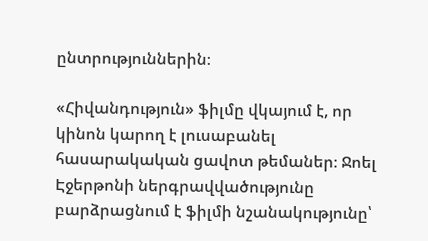ընտրություններին։

«Հիվանդություն» ֆիլմը վկայում է, որ կինոն կարող է լուսաբանել հասարակական ցավոտ թեմաներ։ Ջոել Էջերթոնի ներգրավվածությունը բարձրացնում է ֆիլմի նշանակությունը՝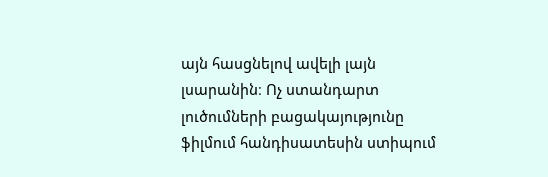այն հասցնելով ավելի լայն լսարանին։ Ոչ ստանդարտ լուծումների բացակայությունը ֆիլմում հանդիսատեսին ստիպում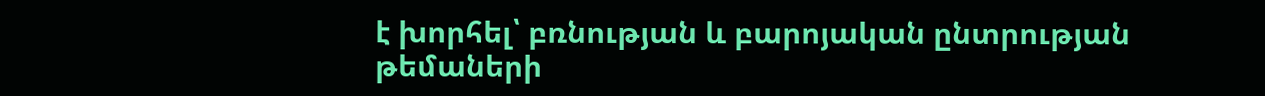է խորհել՝ բռնության և բարոյական ընտրության թեմաների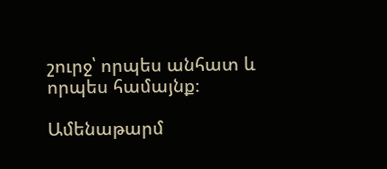շուրջ՝ որպես անհատ և որպես համայնք։

Ամենաթարմ